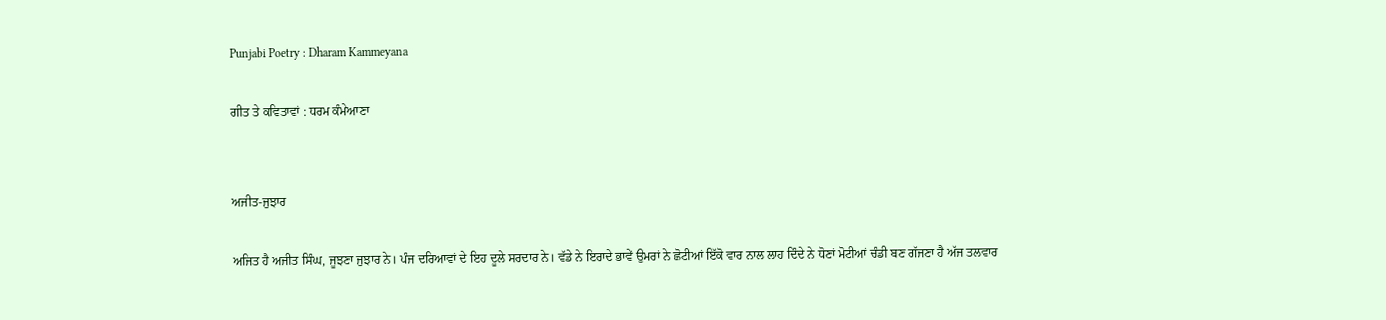Punjabi Poetry : Dharam Kammeyana

ਗੀਤ ਤੇ ਕਵਿਤਾਵਾਂ : ਧਰਮ ਕੰਮੇਆਣਾ


ਅਜੀਤ-ਜੁਝਾਰ

ਅਜਿਤ ਹੈ ਅਜੀਤ ਸਿੰਘ, ਜੂਝਣਾ ਜੁਝਾਰ ਨੇ। ਪੰਜ ਦਰਿਆਵਾਂ ਦੇ ਇਹ ਦੂਲੇ ਸਰਦਾਰ ਨੇ। ਵੱਡੇ ਨੇ ਇਰਾਦੇ ਭਾਵੇਂ ਉਮਰਾਂ ਨੇ ਛੋਟੀਆਂ ਇੱਕੋ ਵਾਰ ਨਾਲ ਲਾਹ ਦਿੰਦੇ ਨੇ ਧੋਣਾਂ ਮੋਟੀਆਂ ਚੰਡੀ ਬਣ ਗੱਜਣਾ ਹੈ ਅੱਜ ਤਲਵਾਰ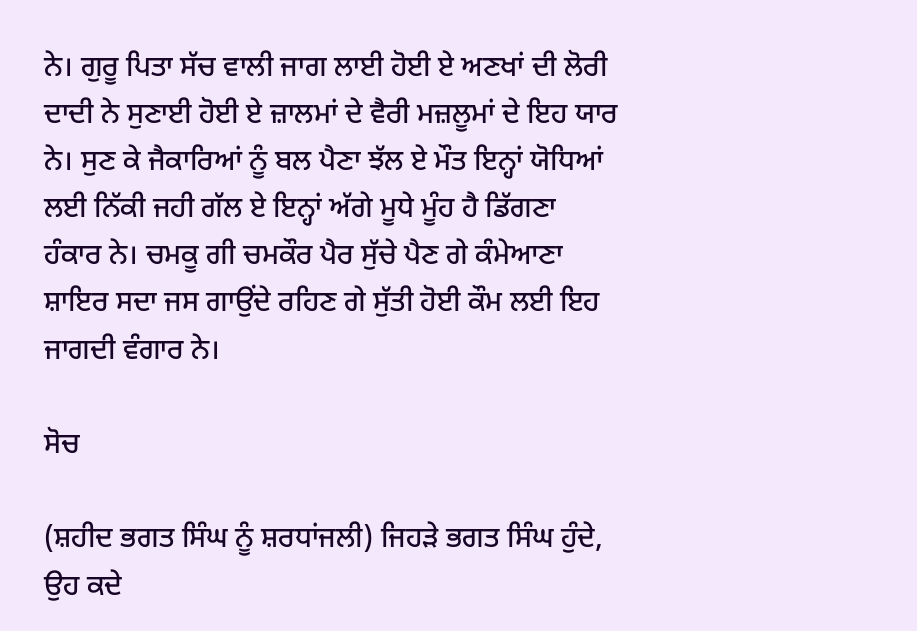ਨੇ। ਗੁਰੂ ਪਿਤਾ ਸੱਚ ਵਾਲੀ ਜਾਗ ਲਾਈ ਹੋਈ ਏ ਅਣਖਾਂ ਦੀ ਲੋਰੀ ਦਾਦੀ ਨੇ ਸੁਣਾਈ ਹੋਈ ਏ ਜ਼ਾਲਮਾਂ ਦੇ ਵੈਰੀ ਮਜ਼ਲੂਮਾਂ ਦੇ ਇਹ ਯਾਰ ਨੇ। ਸੁਣ ਕੇ ਜੈਕਾਰਿਆਂ ਨੂੰ ਬਲ ਪੈਣਾ ਝੱਲ ਏ ਮੌਤ ਇਨ੍ਹਾਂ ਯੋਧਿਆਂ ਲਈ ਨਿੱਕੀ ਜਹੀ ਗੱਲ ਏ ਇਨ੍ਹਾਂ ਅੱਗੇ ਮੂਧੇ ਮੂੰਹ ਹੈ ਡਿੱਗਣਾ ਹੰਕਾਰ ਨੇ। ਚਮਕੂ ਗੀ ਚਮਕੌਰ ਪੈਰ ਸੁੱਚੇ ਪੈਣ ਗੇ ਕੰਮੇਆਣਾ ਸ਼ਾਇਰ ਸਦਾ ਜਸ ਗਾਉਂਦੇ ਰਹਿਣ ਗੇ ਸੁੱਤੀ ਹੋਈ ਕੌਮ ਲਈ ਇਹ ਜਾਗਦੀ ਵੰਗਾਰ ਨੇ।

ਸੋਚ

(ਸ਼ਹੀਦ ਭਗਤ ਸਿੰਘ ਨੂੰ ਸ਼ਰਧਾਂਜਲੀ) ਜਿਹੜੇ ਭਗਤ ਸਿੰਘ ਹੁੰਦੇ, ਉਹ ਕਦੇ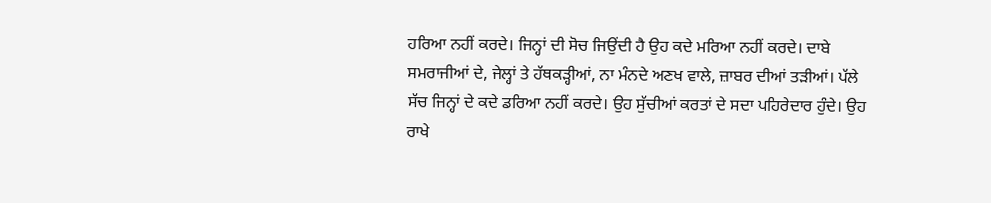ਹਰਿਆ ਨਹੀਂ ਕਰਦੇ। ਜਿਨ੍ਹਾਂ ਦੀ ਸੋਚ ਜਿਉਂਦੀ ਹੈ ਉਹ ਕਦੇ ਮਰਿਆ ਨਹੀਂ ਕਰਦੇ। ਦਾਬੇ ਸਮਰਾਜੀਆਂ ਦੇ, ਜੇਲ੍ਹਾਂ ਤੇ ਹੱਥਕੜ੍ਹੀਆਂ, ਨਾ ਮੰਨਦੇ ਅਣਖ ਵਾਲੇ, ਜ਼ਾਬਰ ਦੀਆਂ ਤੜੀਆਂ। ਪੱਲੇ ਸੱਚ ਜਿਨ੍ਹਾਂ ਦੇ ਕਦੇ ਡਰਿਆ ਨਹੀਂ ਕਰਦੇ। ਉਹ ਸੁੱਚੀਆਂ ਕਰਤਾਂ ਦੇ ਸਦਾ ਪਹਿਰੇਦਾਰ ਹੁੰਦੇ। ਉਹ ਰਾਖੇ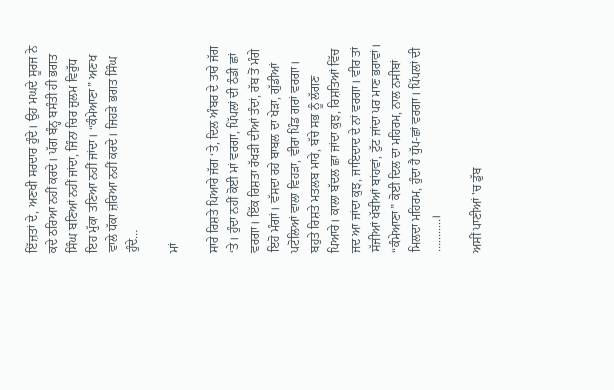ਇੱਜ਼ਤਾਂ ਦੇ, ਅਣਖੀ ਸਰਦਾਰ ਹੁੰਦੇ। ਉਹ ਮਘਦੇ ਸੂਰਜ ਨੇ ਕਦੇ ਠਰਿਆ ਨਹੀਂ ਕਰਦੇ। ਪੱਗ ਬੰਨ੍ਹ ਬਸੰਤੀ ਹੀ ਭਗਤ ਸਿੰਘ ਬਣਿਆਂ ਨਹੀਂ ਜਾਂਦਾ, ਜਿੰਨਾ ਚਿਰ ਜ਼ੁਲਮ ਵਿਰੁੱਧ ਇਹ ਮੁੱਕਾ ਤਣਿਆ ਨਹੀਂ ਜਾਂਦਾ। “ਕੰਮੇਆਣਾ” ਅਣਖ ਵਾਲੇ ਧੱਕਾ ਜ਼ਰਿਆ ਨਹੀਂ ਕਰਦੇ। ਜਿਹੜੇ ਭਗਤ ਸਿੰਘ ਹੁੰਦੇ…

ਮਾਂ

ਸਾਰੇ ਰਿਸ਼ਤੇ ਪਿਆਰੇ ਜੱਗ ‘ਤੇ, ਦਿਲ ਅੰਬਰ ਦੇ ਤਾਰੇ ਜੱਗ ‘ਤੇ। ਹੁੰਦਾ ਨਹੀਂ ਕੋਈ ਮਾਂ ਵਰਗਾ, ਪਿੱਪਲਾਂ ਦੀ ਠੰਡੀ ਛਾਂ ਵਰਗਾ। ਇੱਕ ਰਿਸ਼ਤਾ ਰੱਖੜੀ ਦੀਆਂ ਤੰਦਾਂ, ਰੱਬ ਤੋਂ ਮੰਗੇ ਇਹੋ ਮੰਗਾਂ। ਵੱਸਦਾ ਰਹੇ ਬਾਬਲ ਦਾ ਖੇੜਾ, ਗੁੱਡੀਆਂ ਪਟੋਲਿਆਂ ਵਾਲਾ ਵਿਹੜਾ, ਵੀਰਾ ਪਿੰਡ ਗਰਾਂ ਵਰਗਾ। ਬਹੁਤੇ ਰਿਸ਼ਤੇ ਮਤਲਬ ਮਾਰੇ, ਬੱਚੇ ਸਭ ਨੂੰ ਲੱਗਣ ਪਿਆਰੇ। ਕਾਲਾ ਬੱਦਲ ਛਾ ਜਾਂਦਾ ਕੁਝ, ਰਿਸ਼ਤਿਆਂ ਵਿੱਚ ਜਦ ਆ ਜਾਂਦਾ ਕੁਝ, ਜਾਇਦਾਦ ਦੇ ਨਾਂ ਵਰਗਾ। ਵੀਰ ਤਾਂ ਸੱਜੀਆਂ ਖੱਬੀਆਂ ਬਾਂਹਵਾਂ, ਟੁੱਟ ਜਾਂਦਾ ਪਰ ਮਾਣ ਭਰਾਵਾਂ। “ਕੰਮੇਆਣਾ” ਕੋਈ ਦਿਲ ਦਾ ਮਹਿਰਮ, ਨਾਲ ਨਸੀਬਾਂ ਮਿਲਦਾ ਮਹਿਰਮ, ਹੁੰਦਾ ਹੈ ਧੁੱਪ-ਛਾਂ ਵਰਗਾ। ਪਿੱਪਲਾਂ ਦੀ …........।

ਅਸੀਂ ਪਾਣੀਆਂ 'ਚ ਡੁੱਬ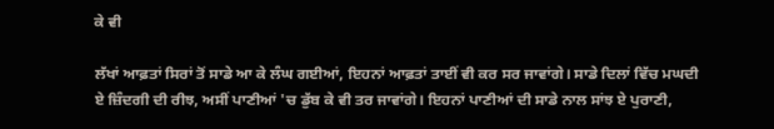ਕੇ ਵੀ

ਲੱਖਾਂ ਆਫ਼ਤਾਂ ਸਿਰਾਂ ਤੋਂ ਸਾਡੇ ਆ ਕੇ ਲੰਘ ਗਈਆਂ, ਇਹਨਾਂ ਆਫ਼ਤਾਂ ਤਾਈਂ ਵੀ ਕਰ ਸਰ ਜਾਵਾਂਗੇ। ਸਾਡੇ ਦਿਲਾਂ ਵਿੱਚ ਮਘਦੀ ਏ ਜ਼ਿੰਦਗੀ ਦੀ ਰੀਝ, ਅਸੀਂ ਪਾਣੀਆਂ 'ਚ ਡੁੱਬ ਕੇ ਵੀ ਤਰ ਜਾਵਾਂਗੇ। ਇਹਨਾਂ ਪਾਣੀਆਂ ਦੀ ਸਾਡੇ ਨਾਲ ਸਾਂਝ ਏ ਪੁਰਾਣੀ,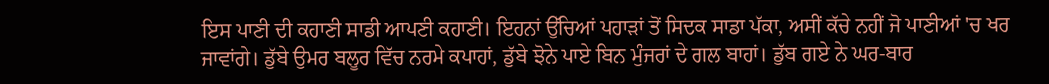ਇਸ ਪਾਣੀ ਦੀ ਕਹਾਣੀ ਸਾਡੀ ਆਪਣੀ ਕਹਾਣੀ। ਇਹਨਾਂ ਉੱਚਿਆਂ ਪਹਾੜਾਂ ਤੋਂ ਸਿਦਕ ਸਾਡਾ ਪੱਕਾ, ਅਸੀਂ ਕੱਚੇ ਨਹੀਂ ਜੋ ਪਾਣੀਆਂ 'ਚ ਖਰ ਜਾਵਾਂਗੇ। ਡੁੱਬੇ ਉਮਰ ਬਲੂਰ ਵਿੱਚ ਨਰਮੇ ਕਪਾਹਾਂ, ਡੁੱਬੇ ਝੋਨੇ ਪਾਏ ਬਿਨ ਮੁੰਜਰਾਂ ਦੇ ਗਲ ਬਾਹਾਂ। ਡੁੱਬ ਗਏ ਨੇ ਘਰ-ਬਾਰ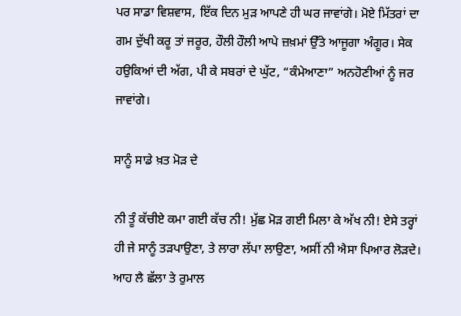ਪਰ ਸਾਡਾ ਵਿਸ਼ਵਾਸ, ਇੱਕ ਦਿਨ ਮੁੜ ਆਪਣੇ ਹੀ ਘਰ ਜਾਵਾਂਗੇ। ਮੋਏ ਮਿੱਤਰਾਂ ਦਾ ਗਮ ਦੁੱਖੀ ਕਰੂ ਤਾਂ ਜਰੂਰ, ਹੌਲੀ ਹੌਲੀ ਆਪੇ ਜ਼ਖ਼ਮਾਂ ਉੱਤੇ ਆਜੂਗਾ ਅੰਗੂਰ। ਸੇਕ ਹਉਕਿਆਂ ਦੀ ਅੱਗ, ਪੀ ਕੇ ਸਬਰਾਂ ਦੇ ਘੁੱਟ, “ਕੰਮੇਆਣਾ” ਅਨਹੋਣੀਆਂ ਨੂੰ ਜਰ ਜਾਵਾਂਗੇ।

ਸਾਨੂੰ ਸਾਡੇ ਖ਼ਤ ਮੋੜ ਦੇ

ਨੀ ਤੂੰ ਕੱਚੀਏ ਕਮਾ ਗਈ ਕੱਚ ਨੀ! ਮੁੱਛ ਮੋੜ ਗਈ ਮਿਲਾ ਕੇ ਅੱਖ ਨੀ! ਏਸੇ ਤਰ੍ਹਾਂ ਹੀ ਜੇ ਸਾਨੂੰ ਤੜਪਾਉਣਾ, ਤੇ ਲਾਰਾ ਲੱਪਾ ਲਾਉਣਾ, ਅਸੀਂ ਨੀ ਐਸਾ ਪਿਆਰ ਲੋੜਦੇ। ਆਹ ਲੈ ਛੱਲਾ ਤੇ ਰੁਮਾਲ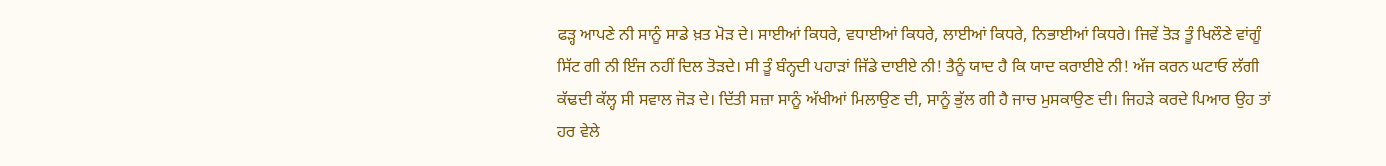ਫੜ੍ਹ ਆਪਣੇ ਨੀ ਸਾਨੂੰ ਸਾਡੇ ਖ਼ਤ ਮੋੜ ਦੇ। ਸਾਈਆਂ ਕਿਧਰੇ, ਵਧਾਈਆਂ ਕਿਧਰੇ, ਲਾਈਆਂ ਕਿਧਰੇ, ਨਿਭਾਈਆਂ ਕਿਧਰੇ। ਜਿਵੇਂ ਤੋੜ ਤੂੰ ਖਿਲੌਣੇ ਵਾਂਗੂੰ ਸਿੱਟ ਗੀ ਨੀ ਇੰਜ ਨਹੀਂ ਦਿਲ ਤੋੜਦੇ। ਸੀ ਤੂੰ ਬੰਨ੍ਹਦੀ ਪਹਾੜਾਂ ਜਿੱਡੇ ਦਾਈਏ ਨੀ! ਤੈਨੂੰ ਯਾਦ ਹੈ ਕਿ ਯਾਦ ਕਰਾਈਏ ਨੀ! ਅੱਜ ਕਰਨ ਘਟਾਓ ਲੱਗੀ ਕੱਢਦੀ ਕੱਲ੍ਹ ਸੀ ਸਵਾਲ ਜੋੜ ਦੇ। ਦਿੱਤੀ ਸਜ਼ਾ ਸਾਨੂੰ ਅੱਖੀਆਂ ਮਿਲਾਉਣ ਦੀ, ਸਾਨੂੰ ਭੁੱਲ ਗੀ ਹੈ ਜਾਚ ਮੁਸਕਾਉਣ ਦੀ। ਜਿਹੜੇ ਕਰਦੇ ਪਿਆਰ ਉਹ ਤਾਂ ਹਰ ਵੇਲੇ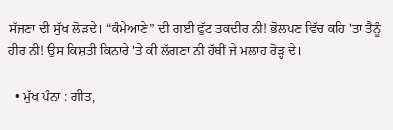ਸੱਜਣਾ ਦੀ ਸੁੱਖ ਲੋੜਦੇ। “ਕੰਮੇਆਣੇ” ਦੀ ਗਈ ਫੁੱਟ ਤਕਦੀਰ ਨੀ! ਭੋਲਪਣ ਵਿੱਚ ਕਹਿ 'ਤਾ ਤੈਨੂੰ ਹੀਰ ਨੀ! ਉਸ ਕਿਸ਼ਤੀ ਕਿਨਾਰੇ 'ਤੇ ਕੀ ਲੱਗਣਾ ਨੀ ਹੱਥੀਂ ਜੇ ਮਲਾਹ ਰੋੜ੍ਹ ਦੇ।

  • ਮੁੱਖ ਪੰਨਾ : ਗੀਤ,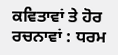ਕਵਿਤਾਵਾਂ ਤੇ ਹੋਰ ਰਚਨਾਵਾਂ : ਧਰਮ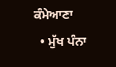ਕੰਮੇਆਣਾ
  • ਮੁੱਖ ਪੰਨਾ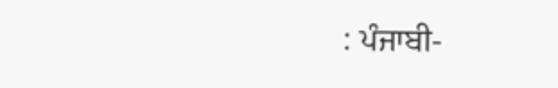: ਪੰਜਾਬੀ-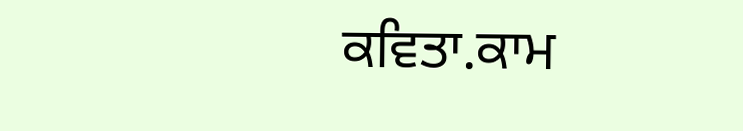ਕਵਿਤਾ.ਕਾਮ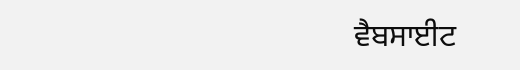ਵੈਬਸਾਈਟ